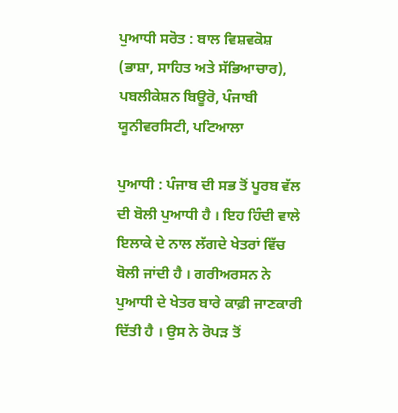ਪੁਆਧੀ ਸਰੋਤ : ਬਾਲ ਵਿਸ਼ਵਕੋਸ਼ (ਭਾਸ਼ਾ, ਸਾਹਿਤ ਅਤੇ ਸੱਭਿਆਚਾਰ), ਪਬਲੀਕੇਸ਼ਨ ਬਿਊਰੋ, ਪੰਜਾਬੀ ਯੂਨੀਵਰਸਿਟੀ, ਪਟਿਆਲਾ

ਪੁਆਧੀ : ਪੰਜਾਬ ਦੀ ਸਭ ਤੋਂ ਪੂਰਬ ਵੱਲ ਦੀ ਬੋਲੀ ਪੁਆਧੀ ਹੈ । ਇਹ ਹਿੰਦੀ ਵਾਲੇ ਇਲਾਕੇ ਦੇ ਨਾਲ ਲੱਗਦੇ ਖੇਤਰਾਂ ਵਿੱਚ ਬੋਲੀ ਜਾਂਦੀ ਹੈ । ਗਰੀਅਰਸਨ ਨੇ ਪੁਆਧੀ ਦੇ ਖੇਤਰ ਬਾਰੇ ਕਾਫ਼ੀ ਜਾਣਕਾਰੀ ਦਿੱਤੀ ਹੈ । ਉਸ ਨੇ ਰੋਪੜ ਤੋਂ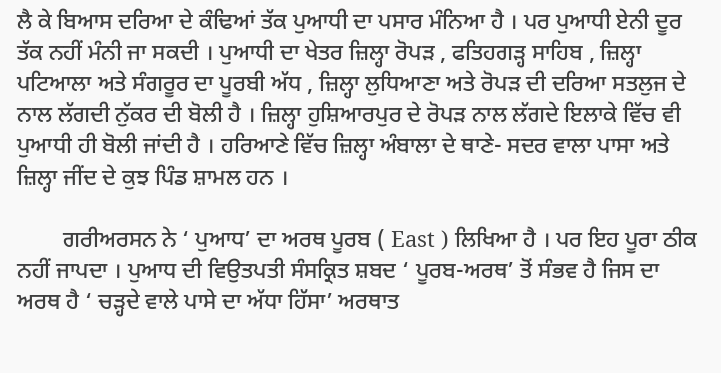ਲੈ ਕੇ ਬਿਆਸ ਦਰਿਆ ਦੇ ਕੰਢਿਆਂ ਤੱਕ ਪੁਆਧੀ ਦਾ ਪਸਾਰ ਮੰਨਿਆ ਹੈ । ਪਰ ਪੁਆਧੀ ਏਨੀ ਦੂਰ ਤੱਕ ਨਹੀਂ ਮੰਨੀ ਜਾ ਸਕਦੀ । ਪੁਆਧੀ ਦਾ ਖੇਤਰ ਜ਼ਿਲ੍ਹਾ ਰੋਪੜ , ਫਤਿਹਗੜ੍ਹ ਸਾਹਿਬ , ਜ਼ਿਲ੍ਹਾ ਪਟਿਆਲਾ ਅਤੇ ਸੰਗਰੂਰ ਦਾ ਪੂਰਬੀ ਅੱਧ , ਜ਼ਿਲ੍ਹਾ ਲੁਧਿਆਣਾ ਅਤੇ ਰੋਪੜ ਦੀ ਦਰਿਆ ਸਤਲੁਜ ਦੇ ਨਾਲ ਲੱਗਦੀ ਨੁੱਕਰ ਦੀ ਬੋਲੀ ਹੈ । ਜ਼ਿਲ੍ਹਾ ਹੁਸ਼ਿਆਰਪੁਰ ਦੇ ਰੋਪੜ ਨਾਲ ਲੱਗਦੇ ਇਲਾਕੇ ਵਿੱਚ ਵੀ ਪੁਆਧੀ ਹੀ ਬੋਲੀ ਜਾਂਦੀ ਹੈ । ਹਰਿਆਣੇ ਵਿੱਚ ਜ਼ਿਲ੍ਹਾ ਅੰਬਾਲਾ ਦੇ ਥਾਣੇ- ਸਦਰ ਵਾਲਾ ਪਾਸਾ ਅਤੇ ਜ਼ਿਲ੍ਹਾ ਜੀਂਦ ਦੇ ਕੁਝ ਪਿੰਡ ਸ਼ਾਮਲ ਹਨ ।

        ਗਰੀਅਰਸਨ ਨੇ ‘ ਪੁਆਧ’ ਦਾ ਅਰਥ ਪੂਰਬ ( East ) ਲਿਖਿਆ ਹੈ । ਪਰ ਇਹ ਪੂਰਾ ਠੀਕ ਨਹੀਂ ਜਾਪਦਾ । ਪੁਆਧ ਦੀ ਵਿਉਤਪਤੀ ਸੰਸਕ੍ਰਿਤ ਸ਼ਬਦ ‘ ਪੂਰਬ-ਅਰਥ’ ਤੋਂ ਸੰਭਵ ਹੈ ਜਿਸ ਦਾ ਅਰਥ ਹੈ ‘ ਚੜ੍ਹਦੇ ਵਾਲੇ ਪਾਸੇ ਦਾ ਅੱਧਾ ਹਿੱਸਾ’ ਅਰਥਾਤ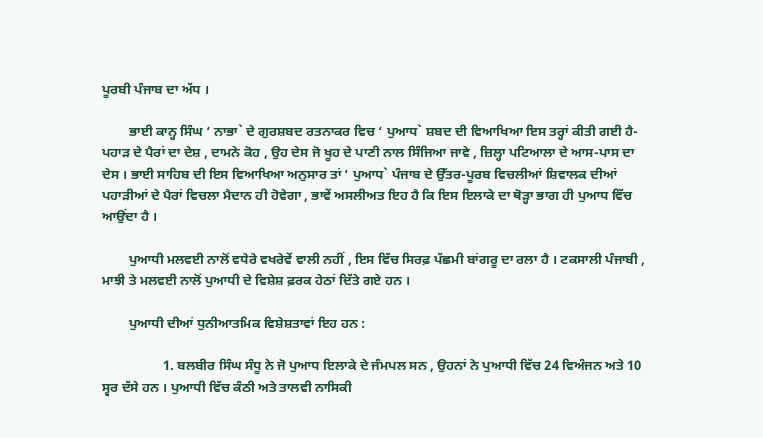ਪੂਰਬੀ ਪੰਜਾਬ ਦਾ ਅੱਧ ।

        ਭਾਈ ਕਾਨ੍ਹ ਸਿੰਘ ‘ ਨਾਭਾ` ਦੇ ਗੁਰਸ਼ਬਦ ਰਤਨਾਕਰ ਵਿਚ ‘ ਪੁਆਧ` ਸ਼ਬਦ ਦੀ ਵਿਆਖਿਆ ਇਸ ਤਰ੍ਹਾਂ ਕੀਤੀ ਗਈ ਹੈ-ਪਹਾੜ ਦੇ ਪੈਰਾਂ ਦਾ ਦੇਸ਼ , ਦਾਮਨੇ ਕੋਹ , ਉਹ ਦੇਸ ਜੋ ਖੂਹ ਦੇ ਪਾਣੀ ਨਾਲ ਸਿੰਜਿਆ ਜਾਵੇ , ਜ਼ਿਲ੍ਹਾ ਪਟਿਆਲਾ ਦੇ ਆਸ-ਪਾਸ ਦਾ ਦੇਸ । ਭਾਈ ਸਾਹਿਬ ਦੀ ਇਸ ਵਿਆਖਿਆ ਅਨੁਸਾਰ ਤਾਂ ‘ ਪੁਆਧ` ਪੰਜਾਬ ਦੇ ਉੱਤਰ-ਪੂਰਬ ਵਿਚਲੀਆਂ ਸ਼ਿਵਾਲਕ ਦੀਆਂ ਪਹਾੜੀਆਂ ਦੇ ਪੈਰਾਂ ਵਿਚਲਾ ਮੈਦਾਨ ਹੀ ਹੋਵੇਗਾ , ਭਾਵੇਂ ਅਸਲੀਅਤ ਇਹ ਹੈ ਕਿ ਇਸ ਇਲਾਕੇ ਦਾ ਥੋੜ੍ਹਾ ਭਾਗ ਹੀ ਪੁਆਧ ਵਿੱਚ ਆਉਂਦਾ ਹੈ ।

        ਪੁਆਧੀ ਮਲਵਈ ਨਾਲੋਂ ਵਧੇਰੇ ਵਖਰੇਵੇਂ ਵਾਲੀ ਨਹੀਂ , ਇਸ ਵਿੱਚ ਸਿਰਫ਼ ਪੱਛਮੀ ਬਾਂਗਰੂ ਦਾ ਰਲਾ ਹੈ । ਟਕਸਾਲੀ ਪੰਜਾਬੀ , ਮਾਝੀ ਤੇ ਮਲਵਈ ਨਾਲੋਂ ਪੁਆਧੀ ਦੇ ਵਿਸ਼ੇਸ਼ ਫ਼ਰਕ ਹੇਠਾਂ ਦਿੱਤੇ ਗਏ ਹਨ ।

        ਪੁਆਧੀ ਦੀਆਂ ਧੁਨੀਆਤਮਿਕ ਵਿਸ਼ੇਸ਼ਤਾਵਾਂ ਇਹ ਹਨ :

                  1. ਬਲਬੀਰ ਸਿੰਘ ਸੰਧੂ ਨੇ ਜੋ ਪੁਆਧ ਇਲਾਕੇ ਦੇ ਜੰਮਪਲ ਸਨ , ਉਹਨਾਂ ਨੇ ਪੁਆਧੀ ਵਿੱਚ 24 ਵਿਅੰਜਨ ਅਤੇ 10 ਸ੍ਵਰ ਦੱਸੇ ਹਨ । ਪੁਆਧੀ ਵਿੱਚ ਕੰਠੀ ਅਤੇ ਤਾਲਵੀ ਨਾਸਿਕੀ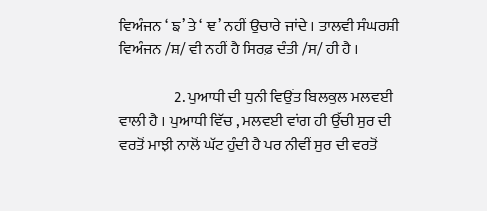ਵਿਅੰਜਨ ‘ ਙ’ ਤੇ ‘ ਞ’ ਨਹੀਂ ਉਚਾਰੇ ਜਾਂਦੇ । ਤਾਲਵੀ ਸੰਘਰਸ਼ੀ ਵਿਅੰਜਨ /ਸ਼/ ਵੀ ਨਹੀਂ ਹੈ ਸਿਰਫ਼ ਦੰਤੀ /ਸ/ ਹੀ ਹੈ ।

                  2. ਪੁਆਧੀ ਦੀ ਧੁਨੀ ਵਿਉਂਤ ਬਿਲਕੁਲ ਮਲਵਈ ਵਾਲੀ ਹੈ । ਪੁਆਧੀ ਵਿੱਚ , ਮਲਵਈ ਵਾਂਗ ਹੀ ਉੱਚੀ ਸੁਰ ਦੀ ਵਰਤੋਂ ਮਾਝੀ ਨਾਲੋਂ ਘੱਟ ਹੁੰਦੀ ਹੈ ਪਰ ਨੀਵੀਂ ਸੁਰ ਦੀ ਵਰਤੋਂ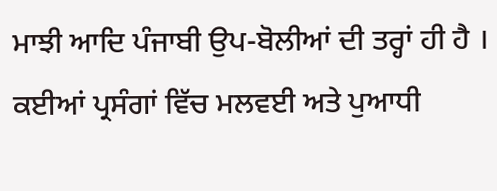ਮਾਝੀ ਆਦਿ ਪੰਜਾਬੀ ਉਪ-ਬੋਲੀਆਂ ਦੀ ਤਰ੍ਹਾਂ ਹੀ ਹੈ । ਕਈਆਂ ਪ੍ਰਸੰਗਾਂ ਵਿੱਚ ਮਲਵਈ ਅਤੇ ਪੁਆਧੀ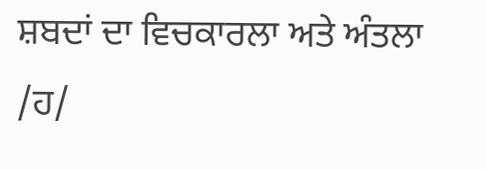ਸ਼ਬਦਾਂ ਦਾ ਵਿਚਕਾਰਲਾ ਅਤੇ ਅੰਤਲਾ /ਹ/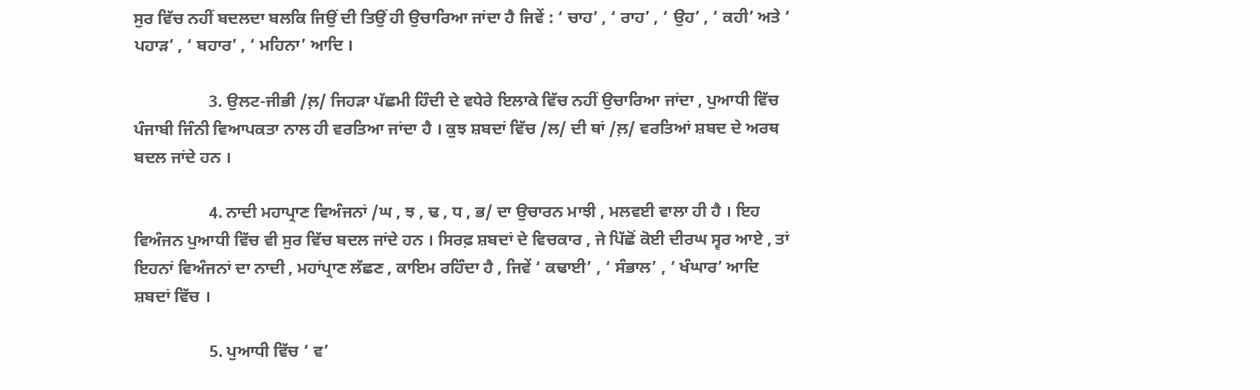ਸੁਰ ਵਿੱਚ ਨਹੀਂ ਬਦਲਦਾ ਬਲਕਿ ਜਿਉਂ ਦੀ ਤਿਉਂ ਹੀ ਉਚਾਰਿਆ ਜਾਂਦਾ ਹੈ ਜਿਵੇਂ : ‘ ਚਾਹ’ , ‘ ਰਾਹ’ , ‘ ਉਹ’ , ‘ ਕਹੀ’ ਅਤੇ ‘ ਪਹਾੜ’ , ‘ ਬਹਾਰ’ , ‘ ਮਹਿਨਾ’ ਆਦਿ ।

                  3. ਉਲਟ-ਜੀਭੀ /ਲ਼/ ਜਿਹੜਾ ਪੱਛਮੀ ਹਿੰਦੀ ਦੇ ਵਧੇਰੇ ਇਲਾਕੇ ਵਿੱਚ ਨਹੀਂ ਉਚਾਰਿਆ ਜਾਂਦਾ , ਪੁਆਧੀ ਵਿੱਚ ਪੰਜਾਬੀ ਜਿੰਨੀ ਵਿਆਪਕਤਾ ਨਾਲ ਹੀ ਵਰਤਿਆ ਜਾਂਦਾ ਹੈ । ਕੁਝ ਸ਼ਬਦਾਂ ਵਿੱਚ /ਲ/ ਦੀ ਥਾਂ /ਲ਼/ ਵਰਤਿਆਂ ਸ਼ਬਦ ਦੇ ਅਰਥ ਬਦਲ ਜਾਂਦੇ ਹਨ ।

                  4. ਨਾਦੀ ਮਹਾਪ੍ਰਾਣ ਵਿਅੰਜਨਾਂ /ਘ , ਝ , ਢ , ਧ , ਭ/ ਦਾ ਉਚਾਰਨ ਮਾਝੀ , ਮਲਵਈ ਵਾਲਾ ਹੀ ਹੈ । ਇਹ ਵਿਅੰਜਨ ਪੁਆਧੀ ਵਿੱਚ ਵੀ ਸੁਰ ਵਿੱਚ ਬਦਲ ਜਾਂਦੇ ਹਨ । ਸਿਰਫ਼ ਸ਼ਬਦਾਂ ਦੇ ਵਿਚਕਾਰ , ਜੇ ਪਿੱਛੋਂ ਕੋਈ ਦੀਰਘ ਸ੍ਵਰ ਆਏ , ਤਾਂ ਇਹਨਾਂ ਵਿਅੰਜਨਾਂ ਦਾ ਨਾਦੀ , ਮਹਾਂਪ੍ਰਾਣ ਲੱਛਣ , ਕਾਇਮ ਰਹਿੰਦਾ ਹੈ , ਜਿਵੇਂ ‘ ਕਢਾਈ’ , ‘ ਸੰਭਾਲ’ , ‘ ਖੰਘਾਰ’ ਆਦਿ ਸ਼ਬਦਾਂ ਵਿੱਚ ।

                  5. ਪੁਆਧੀ ਵਿੱਚ ‘ ਵ’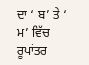ਦਾ ‘ ਬ’ ਤੇ ‘ ਮ’ ਵਿੱਚ ਰੂਪਾਂਤਰ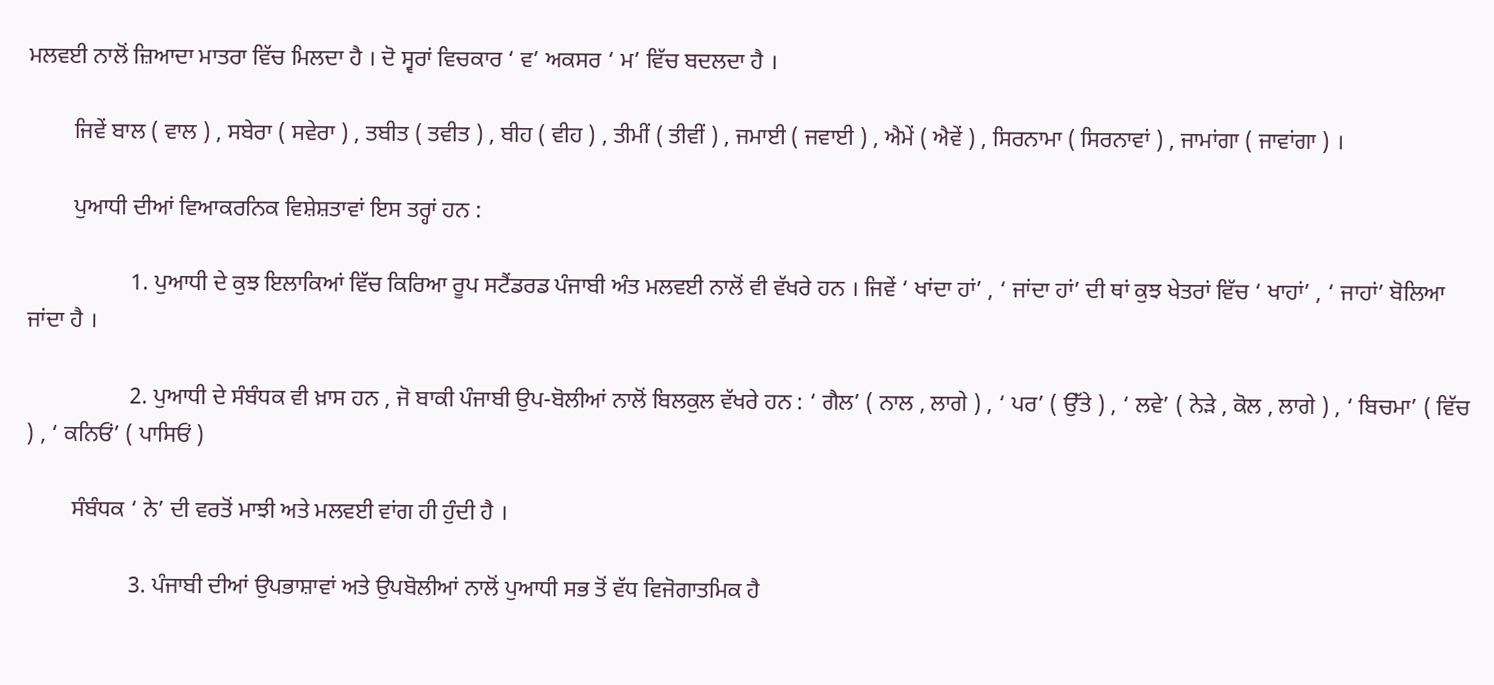ਮਲਵਈ ਨਾਲੋਂ ਜ਼ਿਆਦਾ ਮਾਤਰਾ ਵਿੱਚ ਮਿਲਦਾ ਹੈ । ਦੋ ਸ੍ਵਰਾਂ ਵਿਚਕਾਰ ‘ ਵ’ ਅਕਸਰ ‘ ਮ’ ਵਿੱਚ ਬਦਲਦਾ ਹੈ ।

        ਜਿਵੇਂ ਬਾਲ ( ਵਾਲ ) , ਸਬੇਰਾ ( ਸਵੇਰਾ ) , ਤਬੀਤ ( ਤਵੀਤ ) , ਬੀਹ ( ਵੀਹ ) , ਤੀਮੀਂ ( ਤੀਵੀਂ ) , ਜਮਾਈ ( ਜਵਾਈ ) , ਐਮੇਂ ( ਐਵੇਂ ) , ਸਿਰਨਾਮਾ ( ਸਿਰਨਾਵਾਂ ) , ਜਾਮਾਂਗਾ ( ਜਾਵਾਂਗਾ ) ।

        ਪੁਆਧੀ ਦੀਆਂ ਵਿਆਕਰਨਿਕ ਵਿਸ਼ੇਸ਼ਤਾਵਾਂ ਇਸ ਤਰ੍ਹਾਂ ਹਨ :

                  1. ਪੁਆਧੀ ਦੇ ਕੁਝ ਇਲਾਕਿਆਂ ਵਿੱਚ ਕਿਰਿਆ ਰੂਪ ਸਟੈਂਡਰਡ ਪੰਜਾਬੀ ਅੰਤ ਮਲਵਈ ਨਾਲੋਂ ਵੀ ਵੱਖਰੇ ਹਨ । ਜਿਵੇਂ ‘ ਖਾਂਦਾ ਹਾਂ’ , ‘ ਜਾਂਦਾ ਹਾਂ’ ਦੀ ਥਾਂ ਕੁਝ ਖੇਤਰਾਂ ਵਿੱਚ ‘ ਖਾਹਾਂ’ , ‘ ਜਾਹਾਂ’ ਬੋਲਿਆ ਜਾਂਦਾ ਹੈ ।

                  2. ਪੁਆਧੀ ਦੇ ਸੰਬੰਧਕ ਵੀ ਖ਼ਾਸ ਹਨ , ਜੋ ਬਾਕੀ ਪੰਜਾਬੀ ਉਪ-ਬੋਲੀਆਂ ਨਾਲੋਂ ਬਿਲਕੁਲ ਵੱਖਰੇ ਹਨ : ‘ ਗੈਲ’ ( ਨਾਲ , ਲਾਗੇ ) , ‘ ਪਰ’ ( ਉੱਤੇ ) , ‘ ਲਵੇ’ ( ਨੇੜੇ , ਕੋਲ , ਲਾਗੇ ) , ‘ ਬਿਚਮਾ’ ( ਵਿੱਚ ) , ‘ ਕਨਿਓਂ’ ( ਪਾਸਿਓਂ )

        ਸੰਬੰਧਕ ‘ ਨੇ’ ਦੀ ਵਰਤੋਂ ਮਾਝੀ ਅਤੇ ਮਲਵਈ ਵਾਂਗ ਹੀ ਹੁੰਦੀ ਹੈ ।

                  3. ਪੰਜਾਬੀ ਦੀਆਂ ਉਪਭਾਸ਼ਾਵਾਂ ਅਤੇ ਉਪਬੋਲੀਆਂ ਨਾਲੋਂ ਪੁਆਧੀ ਸਭ ਤੋਂ ਵੱਧ ਵਿਜੋਗਾਤਮਿਕ ਹੈ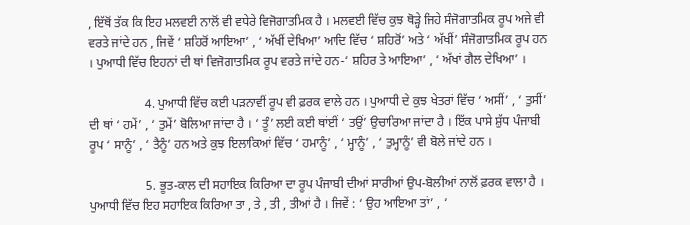, ਇੱਥੋਂ ਤੱਕ ਕਿ ਇਹ ਮਲਵਈ ਨਾਲੋਂ ਵੀ ਵਧੇਰੇ ਵਿਜੋਗਾਤਮਿਕ ਹੈ । ਮਲਵਈ ਵਿੱਚ ਕੁਝ ਥੋੜ੍ਹੇ ਜਿਹੇ ਸੰਜੋਗਾਤਮਿਕ ਰੂਪ ਅਜੇ ਵੀ ਵਰਤੇ ਜਾਂਦੇ ਹਨ , ਜਿਵੇਂ ‘ ਸ਼ਹਿਰੋਂ ਆਇਆ’ , ‘ ਅੱਖੀਂ ਦੇਖਿਆ’ ਆਦਿ ਵਿੱਚ ‘ ਸ਼ਹਿਰੋਂ’ ਅਤੇ ‘ ਅੱਖੀਂ’ ਸੰਜੋਗਾਤਮਿਕ ਰੂਪ ਹਨ । ਪੁਆਧੀ ਵਿੱਚ ਇਹਨਾਂ ਦੀ ਥਾਂ ਵਿਜੋਗਾਤਮਿਕ ਰੂਪ ਵਰਤੇ ਜਾਂਦੇ ਹਨ-‘ ਸ਼ਹਿਰ ਤੇ ਆਇਆ’ , ‘ ਅੱਖਾਂ ਗੈਲ ਦੇਖਿਆ’ ।

                  4. ਪੁਆਧੀ ਵਿੱਚ ਕਈ ਪੜਨਾਵੀਂ ਰੂਪ ਵੀ ਫ਼ਰਕ ਵਾਲੇ ਹਨ । ਪੁਆਧੀ ਦੇ ਕੁਝ ਖੇਤਰਾਂ ਵਿੱਚ ‘ ਅਸੀਂ’ , ‘ ਤੁਸੀਂ’ ਦੀ ਥਾਂ ‘ ਹਮੇਂ’ , ‘ ਤੁਮੇਂ’ ਬੋਲਿਆ ਜਾਂਦਾ ਹੈ । ‘ ਤੂੰ’ ਲਈ ਕਈ ਥਾਂਈਂ ‘ ਤਉਂ’ ਉਚਾਰਿਆ ਜਾਂਦਾ ਹੈ । ਇੱਕ ਪਾਸੇ ਸ਼ੁੱਧ ਪੰਜਾਬੀ ਰੂਪ ‘ ਸਾਨੂੰ’ , ‘ ਤੈਨੂੰ’ ਹਨ ਅਤੇ ਕੁਝ ਇਲਾਕਿਆਂ ਵਿੱਚ ‘ ਹਮਾਨੂੰ’ , ‘ ਮ੍ਹਾਨੂੰ’ , ‘ ਤੁਮ੍ਹਾਨੂੰ’ ਵੀ ਬੋਲੇ ਜਾਂਦੇ ਹਨ ।

                  5. ਭੂਤ-ਕਾਲ ਦੀ ਸਹਾਇਕ ਕਿਰਿਆ ਦਾ ਰੂਪ ਪੰਜਾਬੀ ਦੀਆਂ ਸਾਰੀਆਂ ਉਪ-ਬੋਲੀਆਂ ਨਾਲੋਂ ਫ਼ਰਕ ਵਾਲਾ ਹੈ । ਪੁਆਧੀ ਵਿੱਚ ਇਹ ਸਹਾਇਕ ਕਿਰਿਆ ਤਾ , ਤੇ , ਤੀ , ਤੀਆਂ ਹੈ । ਜਿਵੇਂ : ‘ ਉਹ ਆਇਆ ਤਾਂ’ , ‘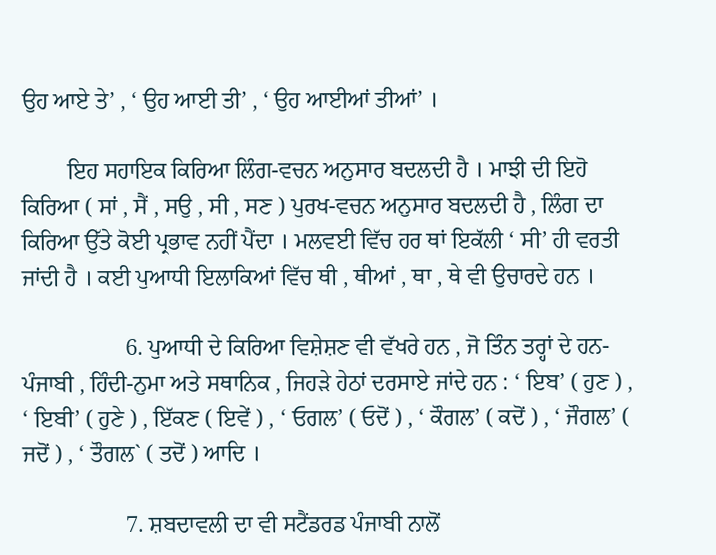ਉਹ ਆਏ ਤੇ’ , ‘ ਉਹ ਆਈ ਤੀ’ , ‘ ਉਹ ਆਈਆਂ ਤੀਆਂ’ ।

        ਇਹ ਸਹਾਇਕ ਕਿਰਿਆ ਲਿੰਗ-ਵਚਨ ਅਨੁਸਾਰ ਬਦਲਦੀ ਹੈ । ਮਾਝੀ ਦੀ ਇਹੋ ਕਿਰਿਆ ( ਸਾਂ , ਸੈਂ , ਸਉ , ਸੀ , ਸਣ ) ਪੁਰਖ-ਵਚਨ ਅਨੁਸਾਰ ਬਦਲਦੀ ਹੈ , ਲਿੰਗ ਦਾ ਕਿਰਿਆ ਉੱਤੇ ਕੋਈ ਪ੍ਰਭਾਵ ਨਹੀਂ ਪੈਂਦਾ । ਮਲਵਈ ਵਿੱਚ ਹਰ ਥਾਂ ਇਕੱਲੀ ‘ ਸੀ’ ਹੀ ਵਰਤੀ ਜਾਂਦੀ ਹੈ । ਕਈ ਪੁਆਧੀ ਇਲਾਕਿਆਂ ਵਿੱਚ ਥੀ , ਥੀਆਂ , ਥਾ , ਥੇ ਵੀ ਉਚਾਰਦੇ ਹਨ ।

                  6. ਪੁਆਧੀ ਦੇ ਕਿਰਿਆ ਵਿਸ਼ੇਸ਼ਣ ਵੀ ਵੱਖਰੇ ਹਨ , ਜੋ ਤਿੰਨ ਤਰ੍ਹਾਂ ਦੇ ਹਨ-ਪੰਜਾਬੀ , ਹਿੰਦੀ-ਨੁਮਾ ਅਤੇ ਸਥਾਨਿਕ , ਜਿਹੜੇ ਹੇਠਾਂ ਦਰਸਾਏ ਜਾਂਦੇ ਹਨ : ‘ ਇਬ’ ( ਹੁਣ ) , ‘ ਇਬੀ’ ( ਹੁਣੇ ) , ਇੱਕਣ ( ਇਵੇਂ ) , ‘ ਓਗਲ’ ( ਓਦੋਂ ) , ‘ ਕੌਗਲ’ ( ਕਦੋਂ ) , ‘ ਜੌਗਲ’ ( ਜਦੋਂ ) , ‘ ਤੌਗਲ` ( ਤਦੋਂ ) ਆਦਿ ।

                  7. ਸ਼ਬਦਾਵਲੀ ਦਾ ਵੀ ਸਟੈਂਡਰਡ ਪੰਜਾਬੀ ਨਾਲੋਂ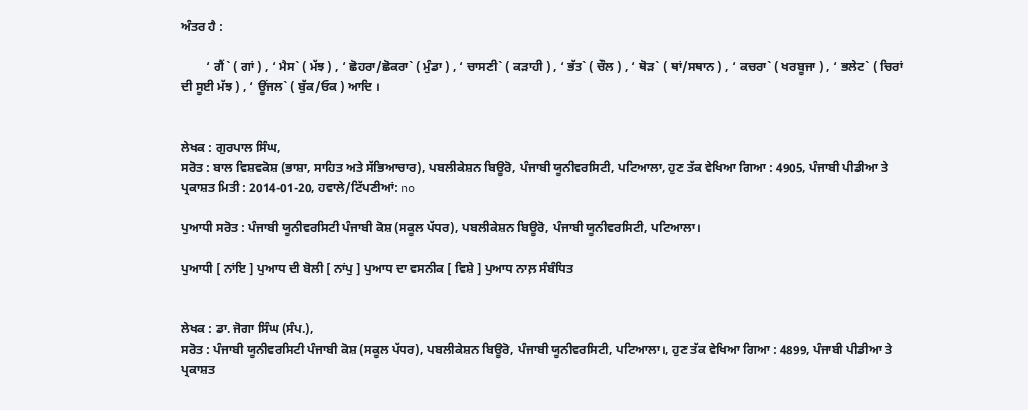ਅੰਤਰ ਹੈ :

        ‘ ਗੈਂ` ( ਗਾਂ ) , ‘ ਮੈਸ` ( ਮੱਝ ) , ‘ ਛੋਹਰਾ/ਛੋਕਰਾ` ( ਮੁੰਡਾ ) , ‘ ਚਾਸਣੀ` ( ਕੜਾਹੀ ) , ‘ ਭੱਤ` ( ਚੌਲ ) , ‘ ਥੋੜ` ( ਥਾਂ/ਸਥਾਨ ) , ‘ ਕਚਰਾ` ( ਖਰਬੂਜਾ ) , ‘ ਭਲੇਟ` ( ਚਿਰਾਂ ਦੀ ਸੂਈ ਮੱਝ ) , ‘ ਊਂਜਲ` ( ਬੁੱਕ/ਓਕ ) ਆਦਿ ।


ਲੇਖਕ : ਗੁਰਪਾਲ ਸਿੰਘ,
ਸਰੋਤ : ਬਾਲ ਵਿਸ਼ਵਕੋਸ਼ (ਭਾਸ਼ਾ, ਸਾਹਿਤ ਅਤੇ ਸੱਭਿਆਚਾਰ), ਪਬਲੀਕੇਸ਼ਨ ਬਿਊਰੋ, ਪੰਜਾਬੀ ਯੂਨੀਵਰਸਿਟੀ, ਪਟਿਆਲਾ, ਹੁਣ ਤੱਕ ਵੇਖਿਆ ਗਿਆ : 4905, ਪੰਜਾਬੀ ਪੀਡੀਆ ਤੇ ਪ੍ਰਕਾਸ਼ਤ ਮਿਤੀ : 2014-01-20, ਹਵਾਲੇ/ਟਿੱਪਣੀਆਂ: no

ਪੁਆਧੀ ਸਰੋਤ : ਪੰਜਾਬੀ ਯੂਨੀਵਰਸਿਟੀ ਪੰਜਾਬੀ ਕੋਸ਼ (ਸਕੂਲ ਪੱਧਰ), ਪਬਲੀਕੇਸ਼ਨ ਬਿਊਰੋ, ਪੰਜਾਬੀ ਯੂਨੀਵਰਸਿਟੀ, ਪਟਿਆਲਾ।

ਪੁਆਧੀ [ ਨਾਂਇ ] ਪੁਆਧ ਦੀ ਬੋਲੀ [ ਨਾਂਪੁ ] ਪੁਆਧ ਦਾ ਵਸਨੀਕ [ ਵਿਸ਼ੇ ] ਪੁਆਧ ਨਾਲ਼ ਸੰਬੰਧਿਤ


ਲੇਖਕ : ਡਾ. ਜੋਗਾ ਸਿੰਘ (ਸੰਪ.),
ਸਰੋਤ : ਪੰਜਾਬੀ ਯੂਨੀਵਰਸਿਟੀ ਪੰਜਾਬੀ ਕੋਸ਼ (ਸਕੂਲ ਪੱਧਰ), ਪਬਲੀਕੇਸ਼ਨ ਬਿਊਰੋ, ਪੰਜਾਬੀ ਯੂਨੀਵਰਸਿਟੀ, ਪਟਿਆਲਾ।, ਹੁਣ ਤੱਕ ਵੇਖਿਆ ਗਿਆ : 4899, ਪੰਜਾਬੀ ਪੀਡੀਆ ਤੇ ਪ੍ਰਕਾਸ਼ਤ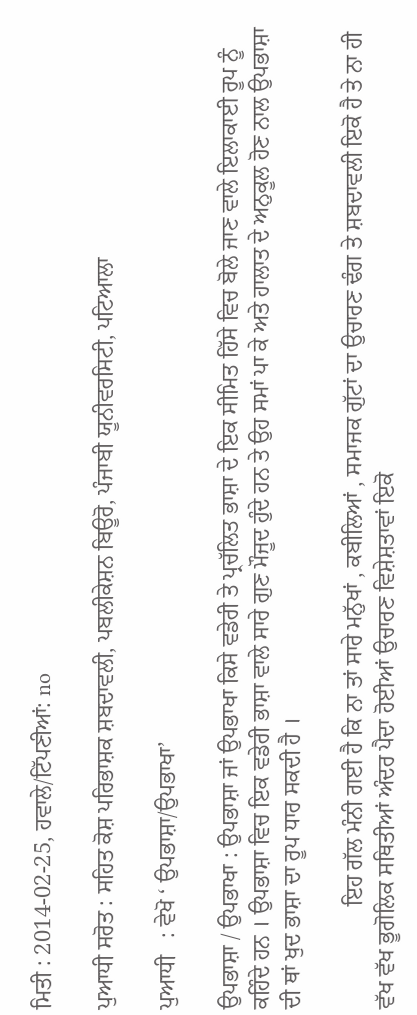ਮਿਤੀ : 2014-02-25, ਹਵਾਲੇ/ਟਿੱਪਣੀਆਂ: no

ਪੁਆਧੀ ਸਰੋਤ : ਸਹਿਤ ਕੋਸ਼ ਪਰਿਭਾਸ਼ਕ ਸ਼ਬਦਾਵਲੀ, ਪਬਲੀਕੇਸ਼ਨ ਬਿਊਰੋ, ਪੰਜਾਬੀ ਯੂਨੀਵਰਸਿਟੀ, ਪਟਿਆਲਾ

ਪੁਆਧੀ   : ਵੇਖੋ ‘ ਉਪਭਾਸ਼ਾ/ਉਪਭਾਖਾ’

ਉਪਭਾਸ਼ਾ / ਉਪਭਾਖਾ : ਉਪਭਾਸ਼ਾ ਜਾਂ ਉਪਭਾਖਾ ਕਿਸੇ ਵਡੇਰੀ ਤੇ ਪ੍ਰਚੱਲਿਤ ਭਾਸ਼ਾ ਦੇ ਇਕ ਸੀਮਿਤ ਹਿੱਸੇ ਵਿਚ ਬੋਲੇ ਜਾਣ ਵਾਲੇ ਇਲਾਕਾਈ ਰੂਪ ਨੂੰ ਕਹਿੰਦੇ ਹਨ । ਉਪਭਾਸ਼ਾ ਵਿਚ ਇਕ ਵਡੇਰੀ ਭਾਸ਼ਾ ਵਾਲੇ ਸਾਰੇ ਗੁਣ ਮੌਜੂਦ ਹੁੰਦੇ ਹਨ ਤੇ ਉਹ ਸਮਾਂ ਪਾ ਕੇ ਅਤੇ ਹਾਲਾਤ ਦੇ ਅਨੁਕੂਲ ਹੋਣ ਨਾਲ ਉਪਭਾਸ਼ਾ ਦੀ ਥਾਂ ਖੁਦ ਭਾਸ਼ਾ ਦਾ ਰੂਪ ਧਾਰ ਸਕਦੀ ਹੈ ।

                  ਇਹ ਗੱਲ ਮੰਨੀ ਗਈ ਹੈ ਕਿ ਨਾ ਤਾਂ ਸਾਰੇ ਮਨੁੱਖਾਂ , ਕਬੀਲਿਆਂ , ਸਮਾਜਕ ਗੁੱਟਾਂ ਦਾ ਉਚਾਰਣ ਢੰਗ ਤੇ ਸ਼ਬਦਾਵਲੀ ਇਕੋ ਹੈ ਤੇ ਨਾ ਹੀ ਵੱਖ ਵੱਖ ਭੂਗੋਲਿਕ ਸਥਿਤੀਆਂ ਅੰਦਰ ਪੈਦਾ ਹੋਈਆਂ ਉਚਾਰਣ ਵਿਸ਼ੇਸ਼ਤਾਵਾਂ ਇਕੋ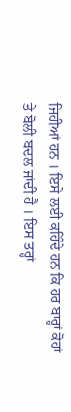ਜਿਹੀਆਂ ਹਨ । ਇਸੇ ਲਈ ਕਹਿੰਦੇ ਹਨ ਕਿ ਹਰ ਬਾਰ੍ਹਾਂ ਕੋਹਾਂ ਤੇ ਬੋਲੀ ਬਦਲ ਜਾਂਦੀ ਹੈ । ਇਸ ਤਰ੍ਹਾਂ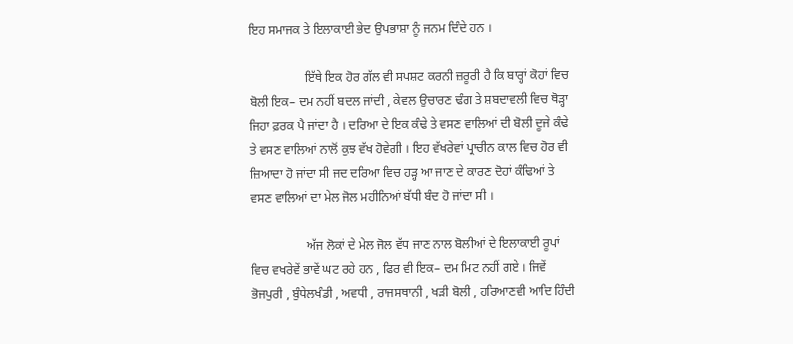ਇਹ ਸਮਾਜਕ ਤੇ ਇਲਾਕਾਈ ਭੇਦ ਉਪਭਾਸ਼ਾ ਨੂੰ ਜਨਮ ਦਿੰਦੇ ਹਨ ।

                  ਇੱਥੇ ਇਕ ਹੋਰ ਗੱਲ ਵੀ ਸਪਸ਼ਟ ਕਰਨੀ ਜ਼ਰੂਰੀ ਹੈ ਕਿ ਬਾਰ੍ਹਾਂ ਕੋਹਾਂ ਵਿਚ ਬੋਲੀ ਇਕ– ਦਮ ਨਹੀਂ ਬਦਲ ਜਾਂਦੀ , ਕੇਵਲ ਉਚਾਰਣ ਢੰਗ ਤੇ ਸ਼ਬਦਾਵਲੀ ਵਿਚ ਥੋੜ੍ਹਾ ਜਿਹਾ ਫ਼ਰਕ ਪੈ ਜਾਂਦਾ ਹੈ । ਦਰਿਆ ਦੇ ਇਕ ਕੰਢੇ ਤੇ ਵਸਣ ਵਾਲਿਆਂ ਦੀ ਬੋਲੀ ਦੂਜੇ ਕੰਢੇ ਤੇ ਵਸਣ ਵਾਲਿਆਂ ਨਾਲੋਂ ਕੁਝ ਵੱਖ ਹੋਵੇਗੀ । ਇਹ ਵੱਖਰੇਵਾਂ ਪ੍ਰਾਚੀਨ ਕਾਲ ਵਿਚ ਹੋਰ ਵੀ ਜ਼ਿਆਦਾ ਹੋ ਜਾਂਦਾ ਸੀ ਜਦ ਦਰਿਆ ਵਿਚ ਹੜ੍ਹ ਆ ਜਾਣ ਦੇ ਕਾਰਣ ਦੋਹਾਂ ਕੰਢਿਆਂ ਤੇ ਵਸਣ ਵਾਲਿਆਂ ਦਾ ਮੇਲ ਜੋਲ ਮਹੀਨਿਆਂ ਬੱਧੀ ਬੰਦ ਹੋ ਜਾਂਦਾ ਸੀ ।

                  ਅੱਜ ਲੋਕਾਂ ਦੇ ਮੇਲ ਜੋਲ ਵੱਧ ਜਾਣ ਨਾਲ ਬੋਲੀਆਂ ਦੇ ਇਲਾਕਾਈ ਰੂਪਾਂ ਵਿਚ ਵਖਰੇਵੇਂ ਭਾਵੇਂ ਘਟ ਰਹੇ ਹਨ , ਫਿਰ ਵੀ ਇਕ– ਦਮ ਮਿਟ ਨਹੀਂ ਗਏ । ਜਿਵੇਂ ਭੋਜਪੁਰੀ , ਬੁੰਧੇਲਖੰਡੀ , ਅਵਧੀ , ਰਾਜਸਥਾਨੀ , ਖੜੀ ਬੋਲੀ , ਹਰਿਆਣਵੀ ਆਦਿ ਹਿੰਦੀ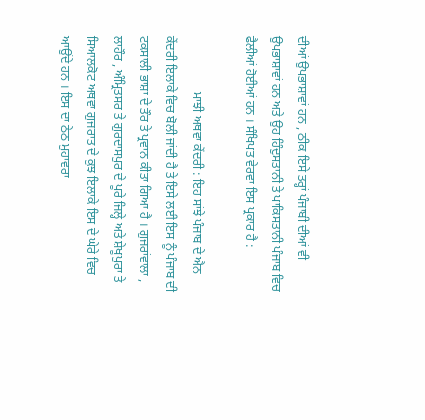ਦੀਆਂ ਉਪਭਾਸ਼ਾਵਾਂ ਹਨ , ਠੀਕ ਇਸੇ ਤਰ੍ਹਾਂ ਪੰਜਾਬੀ ਦੀਆਂ ਵੀ ਉਪਭਾਸ਼ਾਵਾਂ ਹਨ ਅਤੇ ਉਹ ਹਿੰਦੁਸਤਾਨੀ ਤੇ ਪਾਕਿਸਤਾਨੀ ਪੰਜਾਬ ਵਿਚ ਫੈਲੀਆਂ ਹੋਈਆਂ ਹਨ । ਸੰਖਿਪਤ ਵੇਰਵਾ ਇਸ ਪ੍ਰਕਾਰ ਹੈ :

                  ਮਾਝੀ ਅਥਵਾ ਕੇਂਦਰੀ : ਇਹ ਸਾਂਝੇ ਪੰਜਾਬ ਦੇ ਐਨ ਕੇਂਦਰੀ ਇਲਾਕੇ ਵਿਚ ਬੋਲੀ ਜਾਂਦੀ ਹੈ ਤੇ ਇਸੇ ਲਈ ਇਸ ਨੂੰ ਪੰਜਾਬ ਦੀ ਟਕਸਾਲੀ ਭਾਸ਼ਾ ਦੇ ਤੌਰ ਤੇ ਪ੍ਰਵਾਨ ਕੀਤਾ ਗਿਆ ਹੈ । ਗੁਜਰਾਂਵਾਲਾ , ਲਾਹੌਰ , ਅੰਮ੍ਰਿਤਸਰ ਤੇ ਗੁਰਦਾਸਪੁਰ ਦੇ ਪੂਰੇ ਜਿਲ੍ਹੇ ਅਤੇ ਸ਼ੇਖੂਪੁਰਾ ਤੇ ਸਿਆਲਕੋਟ ਅਥਵਾ ਗੁਜਰਾਤ ਦੇ ਕੁਝ ਇਲਾਕੇ ਇਸ ਦੇ ਘੇਰੇ ਵਿਚ ਆਉਂਦੇ ਹਨ । ਇਸ ਦਾ ਠੇਠ ਮੁਹਾਵਰਾ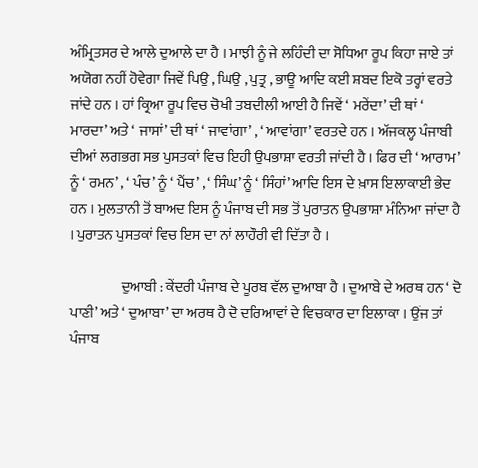ਅੰਮ੍ਰਿਤਸਰ ਦੇ ਆਲੇ ਦੁਆਲੇ ਦਾ ਹੈ । ਮਾਝੀ ਨੂੰ ਜੇ ਲਹਿੰਦੀ ਦਾ ਸੋਧਿਆ ਰੂਪ ਕਿਹਾ ਜਾਏ ਤਾਂ ਅਯੋਗ ਨਹੀਂ ਹੋਵੇਗਾ ਜਿਵੇਂ ਪਿਉ , ਘਿਉ , ਪੁਤ੍ਰ , ਭਾਊ ਆਦਿ ਕਈ ਸ਼ਬਦ ਇਕੋ ਤਰ੍ਹਾਂ ਵਰਤੇ ਜਾਂਦੇ ਹਨ । ਹਾਂ ਕ੍ਰਿਆ ਰੂਪ ਵਿਚ ਚੋਖੀ ਤਬਦੀਲੀ ਆਈ ਹੈ ਜਿਵੇਂ ‘ ਮਰੇਂਦਾ’ ਦੀ ਥਾਂ ‘ ਮਾਰਦਾ’ ਅਤੇ ‘ ਜਾਸਾਂ’ ਦੀ ਥਾਂ ‘ ਜਾਵਾਂਗਾ’ , ‘ ਆਵਾਂਗਾ’ ਵਰਤਦੇ ਹਨ । ਅੱਜਕਲ੍ਹ ਪੰਜਾਬੀ ਦੀਆਂ ਲਗਭਗ ਸਭ ਪੁਸਤਕਾਂ ਵਿਚ ਇਹੀ ਉਪਭਾਸ਼ਾ ਵਰਤੀ ਜਾਂਦੀ ਹੈ । ਫਿਰ ਦੀ ‘ ਆਰਾਮ’ ਨੂੰ ‘ ਰਮਨ’ , ‘ ਪੰਚ’ ਨੂੰ ‘ ਪੈਂਚ’ , ‘ ਸਿੰਘ’ ਨੂੰ ‘ ਸਿੰਹਾਂ’ ਆਦਿ ਇਸ ਦੇ ਖ਼ਾਸ ਇਲਾਕਾਈ ਭੇਦ ਹਨ । ਮੁਲਤਾਨੀ ਤੋਂ ਬਾਅਦ ਇਸ ਨੂੰ ਪੰਜਾਬ ਦੀ ਸਭ ਤੋਂ ਪੁਰਾਤਨ ਉਪਭਾਸ਼ਾ ਮੰਨਿਆ ਜਾਂਦਾ ਹੈ । ਪੁਰਾਤਨ ਪੁਸਤਕਾਂ ਵਿਚ ਇਸ ਦਾ ਨਾਂ ਲਾਹੌਰੀ ਵੀ ਦਿੱਤਾ ਹੈ ।

                  ਦੁਆਬੀ : ਕੇਂਦਰੀ ਪੰਜਾਬ ਦੇ ਪੂਰਬ ਵੱਲ ਦੁਆਬਾ ਹੈ । ਦੁਆਬੇ ਦੇ ਅਰਥ ਹਨ ‘ ਦੋ ਪਾਣੀ’ ਅਤੇ ‘ ਦੁਆਬਾ’ ਦਾ ਅਰਥ ਹੈ ਦੋ ਦਰਿਆਵਾਂ ਦੇ ਵਿਚਕਾਰ ਦਾ ਇਲਾਕਾ । ਉਂਜ ਤਾਂ ਪੰਜਾਬ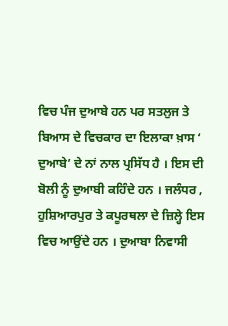ਵਿਚ ਪੰਜ ਦੁਆਬੇ ਹਨ ਪਰ ਸਤਲੁਜ ਤੇ ਬਿਆਸ ਦੇ ਵਿਚਕਾਰ ਦਾ ਇਲਾਕਾ ਖ਼ਾਸ ‘ ਦੁਆਬੇ’ ਦੇ ਨਾਂ ਨਾਲ ਪ੍ਰਸਿੱਧ ਹੈ । ਇਸ ਦੀ ਬੋਲੀ ਨੂੰ ਦੁਆਬੀ ਕਹਿੰਦੇ ਹਨ । ਜਲੰਧਰ , ਹੁਸ਼ਿਆਰਪੁਰ ਤੇ ਕਪੂਰਥਲਾ ਦੇ ਜ਼ਿਲ੍ਹੇ ਇਸ ਵਿਚ ਆਉਂਦੇ ਹਨ । ਦੁਆਬਾ ਨਿਵਾਸੀ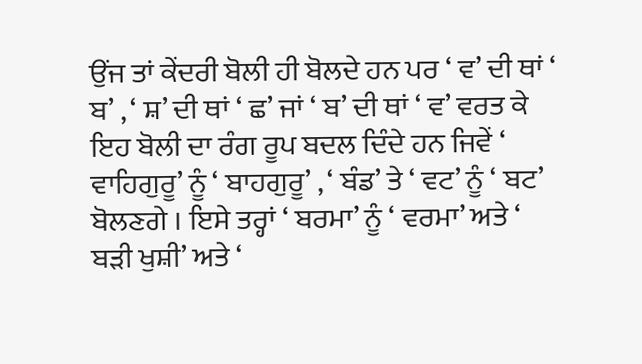ਉਂਜ ਤਾਂ ਕੇਂਦਰੀ ਬੋਲੀ ਹੀ ਬੋਲਦੇ ਹਨ ਪਰ ‘ ਵ’ ਦੀ ਥਾਂ ‘ ਬ’ , ‘ ਸ਼’ ਦੀ ਥਾਂ ‘ ਛ’ ਜਾਂ ‘ ਬ’ ਦੀ ਥਾਂ ‘ ਵ’ ਵਰਤ ਕੇ ਇਹ ਬੋਲੀ ਦਾ ਰੰਗ ਰੂਪ ਬਦਲ ਦਿੰਦੇ ਹਨ ਜਿਵੇਂ ‘ ਵਾਹਿਗੁਰੂ’ ਨੂੰ ‘ ਬਾਹਗੁਰੂ’ , ‘ ਬੰਡ’ ਤੇ ‘ ਵਟ’ ਨੂੰ ‘ ਬਟ’ ਬੋਲਣਗੇ । ਇਸੇ ਤਰ੍ਹਾਂ ‘ ਬਰਮਾ’ ਨੂੰ ‘ ਵਰਮਾ’ ਅਤੇ ‘ ਬੜੀ ਖੁਸ਼ੀ’ ਅਤੇ ‘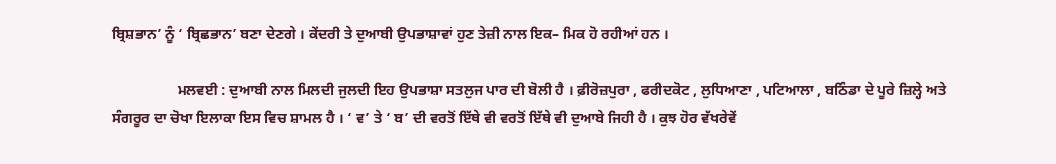ਬ੍ਰਿਸ਼ਭਾਨ’ ਨੂੰ ‘ ਬ੍ਰਿਛਭਾਨ’ ਬਣਾ ਦੇਣਗੇ । ਕੇਂਦਰੀ ਤੇ ਦੁਆਬੀ ਉਪਭਾਸ਼ਾਵਾਂ ਹੁਣ ਤੇਜ਼ੀ ਨਾਲ ਇਕ– ਮਿਕ ਹੋ ਰਹੀਆਂ ਹਨ ।

                  ਮਲਵਈ : ਦੁਆਬੀ ਨਾਲ ਮਿਲਦੀ ਜੁਲਦੀ ਇਹ ਉਪਭਾਸ਼ਾ ਸਤਲੁਜ ਪਾਰ ਦੀ ਬੋਲੀ ਹੈ । ਫ਼ੀਰੋਜ਼ਪੁਰਾ , ਫਰੀਦਕੋਟ , ਲੁਧਿਆਣਾ , ਪਟਿਆਲਾ , ਬਠਿੰਡਾ ਦੇ ਪੂਰੇ ਜ਼ਿਲ੍ਹੇ ਅਤੇ ਸੰਗਰੂਰ ਦਾ ਚੋਖਾ ਇਲਾਕਾ ਇਸ ਵਿਚ ਸ਼ਾਮਲ ਹੈ । ‘ ਵ’ ਤੇ ‘ ਬ’ ਦੀ ਵਰਤੋਂ ਇੱਥੇ ਵੀ ਵਰਤੋਂ ਇੱਥੇ ਵੀ ਦੁਆਬੇ ਜਿਹੀ ਹੈ । ਕੁਝ ਹੋਰ ਵੱਖਰੇਵੇਂ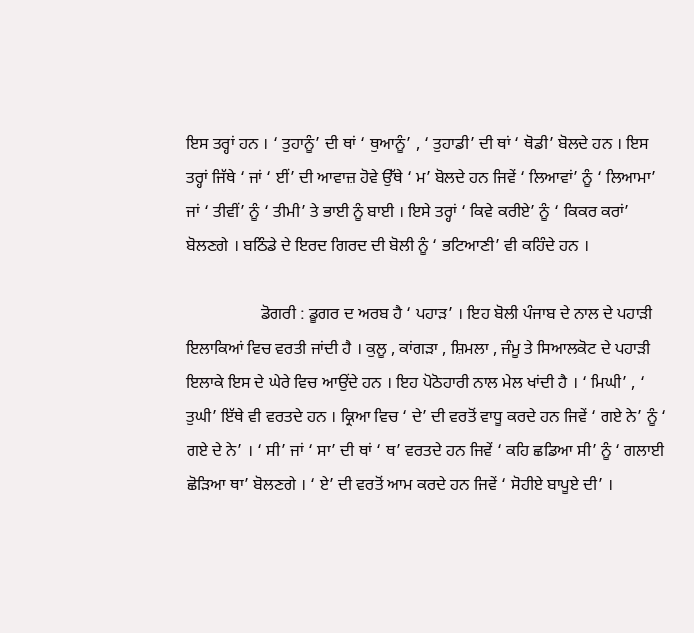ਇਸ ਤਰ੍ਹਾਂ ਹਨ । ‘ ਤੁਹਾਨੂੰ’ ਦੀ ਥਾਂ ‘ ਥੁਆਨੂੰ’ , ‘ ਤੁਹਾਡੀ’ ਦੀ ਥਾਂ ‘ ਥੋਡੀ’ ਬੋਲਦੇ ਹਨ । ਇਸ ਤਰ੍ਹਾਂ ਜਿੱਥੇ ‘ ਜਾਂ ‘ ਈਂ’ ਦੀ ਆਵਾਜ਼ ਹੋਵੇ ਉੱਥੇ ‘ ਮ’ ਬੋਲਦੇ ਹਨ ਜਿਵੇਂ ‘ ਲਿਆਵਾਂ’ ਨੂੰ ‘ ਲਿਆਮਾ’ ਜਾਂ ‘ ਤੀਵੀਂ’ ਨੂੰ ‘ ਤੀਮੀ’ ਤੇ ਭਾਈ ਨੂੰ ਬਾਈ । ਇਸੇ ਤਰ੍ਹਾਂ ‘ ਕਿਵੇ ਕਰੀਏ’ ਨੂੰ ‘ ਕਿਕਰ ਕਰਾਂ’ ਬੋਲਣਗੇ । ਬਠਿੰਡੇ ਦੇ ਇਰਦ ਗਿਰਦ ਦੀ ਬੋਲੀ ਨੂੰ ‘ ਭਟਿਆਣੀ’ ਵੀ ਕਹਿੰਦੇ ਹਨ ।

                  ਡੋਗਰੀ : ਡੂਗਰ ਦ ਅਰਬ ਹੈ ‘ ਪਹਾੜ’ । ਇਹ ਬੋਲੀ ਪੰਜਾਬ ਦੇ ਨਾਲ ਦੇ ਪਹਾੜੀ ਇਲਾਕਿਆਂ ਵਿਚ ਵਰਤੀ ਜਾਂਦੀ ਹੈ । ਕੁਲੂ , ਕਾਂਗੜਾ , ਸ਼ਿਮਲਾ , ਜੰਮੂ ਤੇ ਸਿਆਲਕੋਟ ਦੇ ਪਹਾੜੀ ਇਲਾਕੇ ਇਸ ਦੇ ਘੇਰੇ ਵਿਚ ਆਉਂਦੇ ਹਨ । ਇਹ ਪੋਠੋਹਾਰੀ ਨਾਲ ਮੇਲ ਖਾਂਦੀ ਹੈ । ‘ ਮਿਘੀ’ , ‘ ਤੁਘੀ’ ਇੱਥੇ ਵੀ ਵਰਤਦੇ ਹਨ । ਕ੍ਰਿਆ ਵਿਚ ‘ ਦੇ’ ਦੀ ਵਰਤੋਂ ਵਾਧੂ ਕਰਦੇ ਹਨ ਜਿਵੇਂ ‘ ਗਏ ਨੇ’ ਨੂੰ ‘ ਗਏ ਦੇ ਨੇ’ । ‘ ਸੀ’ ਜਾਂ ‘ ਸਾ’ ਦੀ ਥਾਂ ‘ ਥ’ ਵਰਤਦੇ ਹਨ ਜਿਵੇਂ ‘ ਕਹਿ ਛਡਿਆ ਸੀ’ ਨੂੰ ‘ ਗਲਾਈ ਛੋੜਿਆ ਥਾ’ ਬੋਲਣਗੇ । ‘ ਏ’ ਦੀ ਵਰਤੋਂ ਆਮ ਕਰਦੇ ਹਨ ਜਿਵੇਂ ‘ ਸੋਹੀਏ ਬਾਪੂਏ ਦੀ’ ।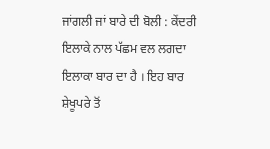ਜਾਂਗਲੀ ਜਾਂ ਬਾਰੇ ਦੀ ਬੋਲੀ : ਕੇਂਦਰੀ ਇਲਾਕੇ ਨਾਲ ਪੱਛਮ ਵਲ ਲਗਦਾ ਇਲਾਕਾ ਬਾਰ ਦਾ ਹੈ । ਇਹ ਬਾਰ ਸ਼ੇਖੂਪਰੇ ਤੋਂ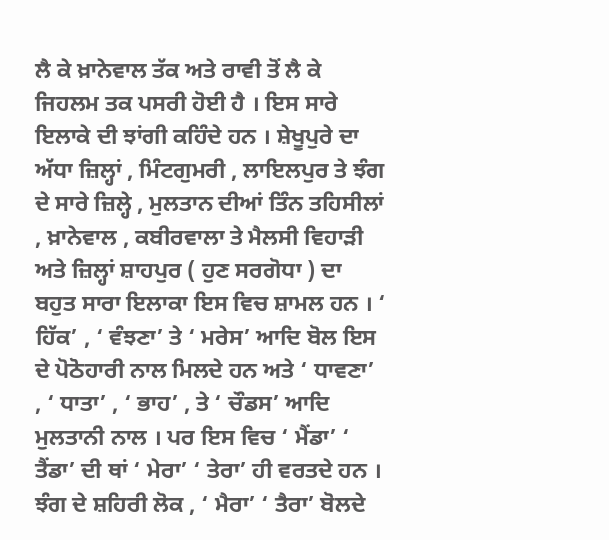ਲੈ ਕੇ ਖ਼ਾਨੇਵਾਲ ਤੱਕ ਅਤੇ ਰਾਵੀ ਤੋਂ ਲੈ ਕੇ ਜਿਹਲਮ ਤਕ ਪਸਰੀ ਹੋਈ ਹੈ । ਇਸ ਸਾਰੇ ਇਲਾਕੇ ਦੀ ਝਾਂਗੀ ਕਹਿੰਦੇ ਹਨ । ਸ਼ੇਖੂਪੁਰੇ ਦਾ ਅੱਧਾ ਜ਼ਿਲ੍ਹਾਂ , ਮਿੰਟਗੁਮਰੀ , ਲਾਇਲਪੁਰ ਤੇ ਝੰਗ ਦੇ ਸਾਰੇ ਜ਼ਿਲ੍ਹੇ , ਮੁਲਤਾਨ ਦੀਆਂ ਤਿੰਨ ਤਹਿਸੀਲਾਂ , ਖ਼ਾਨੇਵਾਲ , ਕਬੀਰਵਾਲਾ ਤੇ ਮੈਲਸੀ ਵਿਹਾੜੀ ਅਤੇ ਜ਼ਿਲ੍ਹਾਂ ਸ਼ਾਹਪੁਰ ( ਹੁਣ ਸਰਗੋਧਾ ) ਦਾ ਬਹੁਤ ਸਾਰਾ ਇਲਾਕਾ ਇਸ ਵਿਚ ਸ਼ਾਮਲ ਹਨ । ‘ ਹਿੱਕ’ , ‘ ਵੰਝਣਾ’ ਤੇ ‘ ਮਰੇਸ’ ਆਦਿ ਬੋਲ ਇਸ ਦੇ ਪੋਠੋਹਾਰੀ ਨਾਲ ਮਿਲਦੇ ਹਨ ਅਤੇ ‘ ਧਾਵਣਾ’ , ‘ ਧਾਤਾ’ , ‘ ਭਾਹ’ , ਤੇ ‘ ਚੌਡਸ’ ਆਦਿ ਮੁਲਤਾਨੀ ਨਾਲ । ਪਰ ਇਸ ਵਿਚ ‘ ਮੈਂਡਾ’ ‘ ਤੈਂਡਾ’ ਦੀ ਥਾਂ ‘ ਮੇਰਾ’ ‘ ਤੇਰਾ’ ਹੀ ਵਰਤਦੇ ਹਨ । ਝੰਗ ਦੇ ਸ਼ਹਿਰੀ ਲੋਕ , ‘ ਮੈਰਾ’ ‘ ਤੈਰਾ’ ਬੋਲਦੇ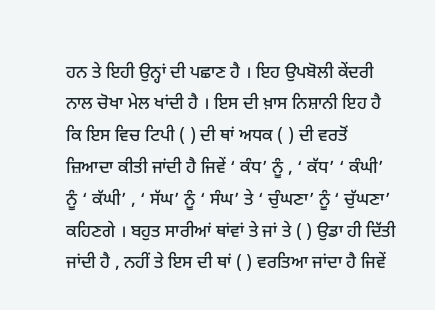ਹਨ ਤੇ ਇਹੀ ਉਨ੍ਹਾਂ ਦੀ ਪਛਾਣ ਹੈ । ਇਹ ਉਪਬੋਲੀ ਕੇਂਦਰੀ ਨਾਲ ਚੋਖਾ ਮੇਲ ਖਾਂਦੀ ਹੈ । ਇਸ ਦੀ ਖ਼ਾਸ ਨਿਸ਼ਾਨੀ ਇਹ ਹੈ ਕਿ ਇਸ ਵਿਚ ਟਿਪੀ ( ) ਦੀ ਥਾਂ ਅਧਕ ( ) ਦੀ ਵਰਤੋਂ ਜ਼ਿਆਦਾ ਕੀਤੀ ਜਾਂਦੀ ਹੈ ਜਿਵੇਂ ‘ ਕੰਧ’ ਨੂੰ , ‘ ਕੱਧ’ ‘ ਕੰਘੀ’ ਨੂੰ ‘ ਕੱਘੀ’ , ‘ ਸੱਘ’ ਨੂੰ ‘ ਸੰਘ’ ਤੇ ‘ ਚੁੰਘਣਾ’ ਨੂੰ ‘ ਚੁੱਘਣਾ’ ਕਹਿਣਗੇ । ਬਹੁਤ ਸਾਰੀਆਂ ਥਾਂਵਾਂ ਤੇ ਜਾਂ ਤੇ ( ) ਉਡਾ ਹੀ ਦਿੱਤੀ ਜਾਂਦੀ ਹੈ , ਨਹੀਂ ਤੇ ਇਸ ਦੀ ਥਾਂ ( ) ਵਰਤਿਆ ਜਾਂਦਾ ਹੈ ਜਿਵੇਂ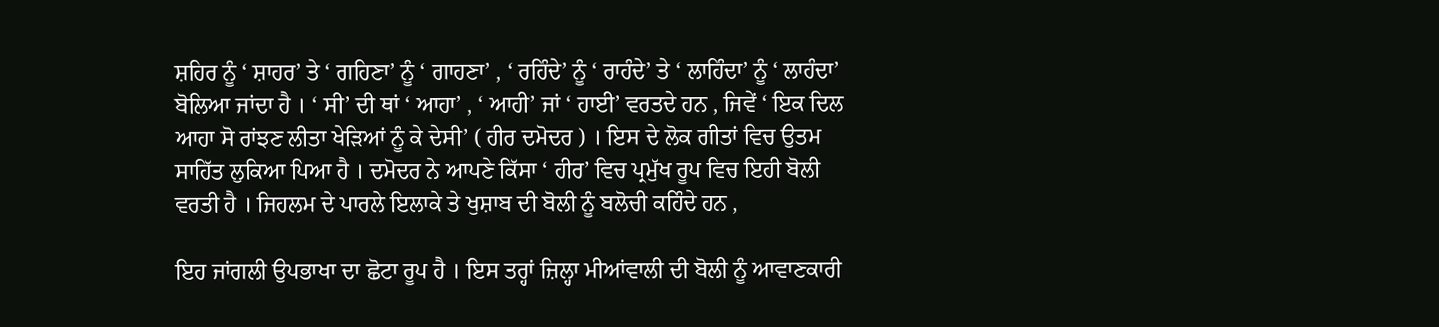ਸ਼ਹਿਰ ਨੂੰ ‘ ਸ਼ਾਹਰ’ ਤੇ ‘ ਗਹਿਣਾ’ ਨੂੰ ‘ ਗਾਹਣਾ’ , ‘ ਰਹਿੰਦੇ’ ਨੂੰ ‘ ਰਾਹੰਦੇ’ ਤੇ ‘ ਲਾਹਿੰਦਾ’ ਨੂੰ ‘ ਲਾਹੰਦਾ’ ਬੋਲਿਆ ਜਾਂਦਾ ਹੈ । ‘ ਸੀ’ ਦੀ ਥਾਂ ‘ ਆਹਾ’ , ‘ ਆਹੀ’ ਜਾਂ ‘ ਹਾਈ’ ਵਰਤਦੇ ਹਨ , ਜਿਵੇਂ ‘ ਇਕ ਦਿਲ ਆਹਾ ਸੋ ਰਾਂਝਣ ਲੀਤਾ ਖੇੜਿਆਂ ਨੂੰ ਕੇ ਦੇਸੀ’ ( ਹੀਰ ਦਮੋਦਰ ) । ਇਸ ਦੇ ਲੋਕ ਗੀਤਾਂ ਵਿਚ ਉਤਮ ਸਾਹਿੱਤ ਲੁਕਿਆ ਪਿਆ ਹੈ । ਦਮੋਦਰ ਨੇ ਆਪਣੇ ਕਿੱਸਾ ‘ ਹੀਰ’ ਵਿਚ ਪ੍ਰਮੁੱਖ ਰੂਪ ਵਿਚ ਇਹੀ ਬੋਲੀ ਵਰਤੀ ਹੈ । ਜਿਹਲਮ ਦੇ ਪਾਰਲੇ ਇਲਾਕੇ ਤੇ ਖੁਸ਼ਾਬ ਦੀ ਬੋਲੀ ਨੂੰ ਬਲੋਚੀ ਕਹਿੰਦੇ ਹਨ ,

ਇਹ ਜਾਂਗਲੀ ਉਪਭਾਖਾ ਦਾ ਛੋਟਾ ਰੂਪ ਹੈ । ਇਸ ਤਰ੍ਹਾਂ ਜ਼ਿਲ੍ਹਾ ਮੀਆਂਵਾਲੀ ਦੀ ਬੋਲੀ ਨੂੰ ਆਵਾਣਕਾਰੀ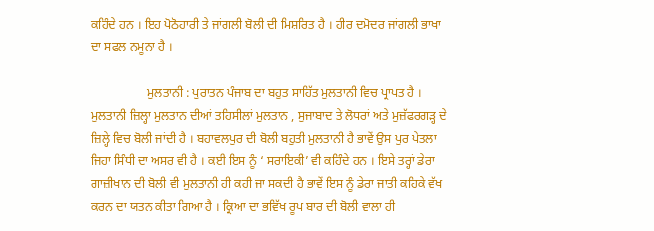ਕਹਿੰਦੇ ਹਨ । ਇਹ ਪੋਠੋਹਾਰੀ ਤੇ ਜਾਂਗਲੀ ਬੋਲੀ ਦੀ ਮਿਸ਼ਰਿਤ ਹੈ । ਹੀਰ ਦਮੋਦਰ ਜਾਂਗਲੀ ਭਾਖਾ ਦਾ ਸਫਲ ਨਮੂਨਾ ਹੈ ।

                  ਮੁਲਤਾਨੀ : ਪੁਰਾਤਨ ਪੰਜਾਬ ਦਾ ਬਹੁਤ ਸਾਹਿੱਤ ਮੁਲਤਾਨੀ ਵਿਚ ਪ੍ਰਾਪਤ ਹੈ । ਮੁਲਤਾਨੀ ਜ਼ਿਲ੍ਹਾ ਮੁਲਤਾਨ ਦੀਆਂ ਤਹਿਸੀਲਾਂ ਮੁਲਤਾਨ , ਸੁਜਾਬਾਦ ਤੇ ਲੋਧਰਾਂ ਅਤੇ ਮੁਜ਼ੱਫਰਗੜ੍ਹ ਦੇ ਜ਼ਿਲ੍ਹੇ ਵਿਚ ਬੋਲੀ ਜਾਂਦੀ ਹੈ । ਬਹਾਵਲਪੁਰ ਦੀ ਬੋਲੀ ਬਹੁਤੀ ਮੁਲਤਾਨੀ ਹੈ ਭਾਵੇਂ ਉਸ ਪੁਰ ਪੇਤਲਾ ਜਿਹਾ ਸਿੰਧੀ ਦਾ ਅਸਰ ਵੀ ਹੈ । ਕਈ ਇਸ ਨੂੰ ‘ ਸਰਾਇਕੀ’ ਵੀ ਕਹਿੰਦੇ ਹਨ । ਇਸੇ ਤਰ੍ਹਾਂ ਡੇਰਾ ਗਾਜ਼ੀਖਾਨ ਦੀ ਬੋਲੀ ਵੀ ਮੁਲਤਾਨੀ ਹੀ ਕਹੀ ਜਾ ਸਕਦੀ ਹੈ ਭਾਵੇਂ ਇਸ ਨੂੰ ਡੇਰਾ ਜਾਤੀ ਕਹਿਕੇ ਵੱਖ ਕਰਨ ਦਾ ਯਤਨ ਕੀਤਾ ਗਿਆ ਹੈ । ਕ੍ਰਿਆ ਦਾ ਭਵਿੱਖ ਰੂਪ ਬਾਰ ਦੀ ਬੋਲੀ ਵਾਲਾ ਹੀ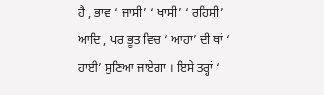ਹੈ , ਭਾਵ ‘ ਜਾਸੀ’ ‘ ਖਾਸੀ’ ‘ ਰਹਿਸੀ’ ਆਦਿ , ਪਰ ਭੂਤ ਵਿਚ ‘ ਆਹਾ’ ਦੀ ਥਾਂ ‘ ਹਾਈ’ ਸੁਣਿਆ ਜਾਏਗਾ । ਇਸੇ ਤਰ੍ਹਾਂ ‘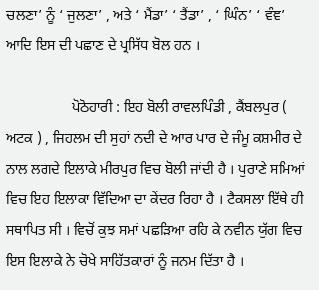ਚਲਣਾ’ ਨੂੰ ‘ ਜੁਲਣਾ’ , ਅਤੇ ‘ ਮੈਂਡਾ’ ‘ ਤੈਂਡਾ’ , ‘ ਘਿੰਨ’ ‘ ਵੰਞ’ ਆਦਿ ਇਸ ਦੀ ਪਛਾਣ ਦੇ ਪ੍ਰਸਿੱਧ ਬੋਲ ਹਨ ।

                  ਪੋਠੋਹਾਰੀ : ਇਹ ਬੋਲੀ ਰਾਵਲਪਿੰਡੀ , ਕੈਂਬਲਪੁਰ ( ਅਟਕ ) , ਜਿਹਲਮ ਦੀ ਸੁਹਾਂ ਨਦੀ ਦੇ ਆਰ ਪਾਰ ਦੇ ਜੰਮੂ ਕਸ਼ਮੀਰ ਦੇ ਨਾਲ ਲਗਦੇ ਇਲਾਕੇ ਮੀਰਪੁਰ ਵਿਚ ਬੋਲੀ ਜਾਂਦੀ ਹੈ । ਪੁਰਾਣੇ ਸਮਿਆਂ ਵਿਚ ਇਹ ਇਲਾਕਾ ਵਿੱਦਿਆ ਦਾ ਕੇਂਦਰ ਰਿਹਾ ਹੈ । ਟੈਕਸਲਾ ਇੱਥੇ ਹੀ ਸਥਾਪਿਤ ਸੀ । ਵਿਚੋਂ ਕੁਝ ਸਮਾਂ ਪਛੜਿਆ ਰਹਿ ਕੇ ਨਵੀਨ ਯੁੱਗ ਵਿਚ ਇਸ ਇਲਾਕੇ ਨੇ ਚੋਖੇ ਸਾਹਿੱਤਕਾਰਾਂ ਨੂੰ ਜਨਮ ਦਿੱਤਾ ਹੈ ।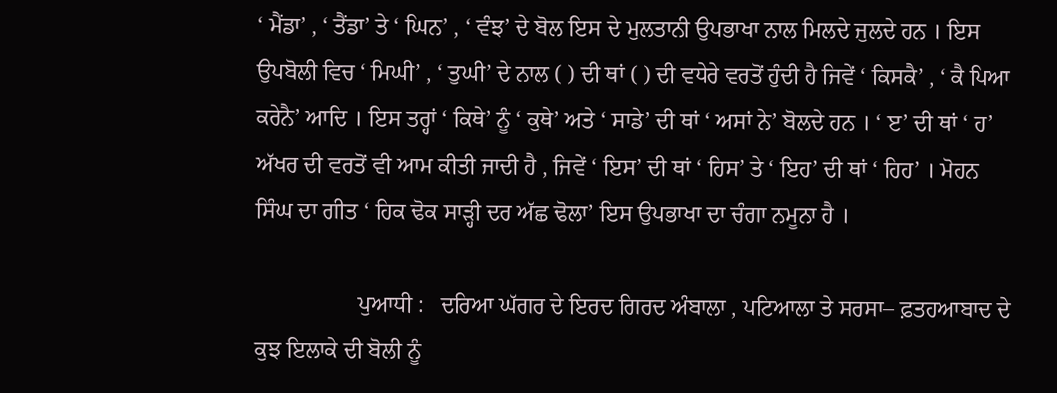‘ ਮੈਂਡਾ’ , ‘ ਤੈਂਡਾ’ ਤੇ ‘ ਘਿਨ’ , ‘ ਵੰਝ’ ਦੇ ਬੋਲ ਇਸ ਦੇ ਮੁਲਤਾਨੀ ਉਪਭਾਖਾ ਨਾਲ ਮਿਲਦੇ ਜੁਲਦੇ ਹਨ । ਇਸ ਉਪਬੋਲੀ ਵਿਚ ‘ ਮਿਘੀ’ , ‘ ਤੁਘੀ’ ਦੇ ਨਾਲ ( ) ਦੀ ਥਾਂ ( ) ਦੀ ਵਧੇਰੇ ਵਰਤੋਂ ਹੁੰਦੀ ਹੈ ਜਿਵੇਂ ‘ ਕਿਸਕੈ’ , ‘ ਕੈ ਪਿਆ ਕਰੇਨੈ’ ਆਦਿ । ਇਸ ਤਰ੍ਹਾਂ ‘ ਕਿਥੇ’ ਨੂੰ ‘ ਕੁਥੇ’ ਅਤੇ ‘ ਸਾਡੇ’ ਦੀ ਥਾਂ ‘ ਅਸਾਂ ਨੇ’ ਬੋਲਦੇ ਹਨ । ‘ ੲ’ ਦੀ ਥਾਂ ‘ ਹ’ ਅੱਖਰ ਦੀ ਵਰਤੋਂ ਵੀ ਆਮ ਕੀਤੀ ਜਾਦੀ ਹੈ , ਜਿਵੇਂ ‘ ਇਸ’ ਦੀ ਥਾਂ ‘ ਹਿਸ’ ਤੇ ‘ ਇਹ’ ਦੀ ਥਾਂ ‘ ਹਿਹ’ । ਮੋਹਨ ਸਿੰਘ ਦਾ ਗੀਤ ‘ ਹਿਕ ਢੋਕ ਸਾੜ੍ਹੀ ਦਰ ਅੱਛ ਢੋਲਾ’ ਇਸ ਉਪਭਾਖਾ ਦਾ ਚੰਗਾ ਨਮੂਨਾ ਹੈ ।

                  ਪੁਆਧੀ :   ਦਰਿਆ ਘੱਗਰ ਦੇ ਇਰਦ ਗਿਰਦ ਅੰਬਾਲਾ , ਪਟਿਆਲਾ ਤੇ ਸਰਸਾ– ਫ਼ਤਹਆਬਾਦ ਦੇ ਕੁਝ ਇਲਾਕੇ ਦੀ ਬੋਲੀ ਨੂੰ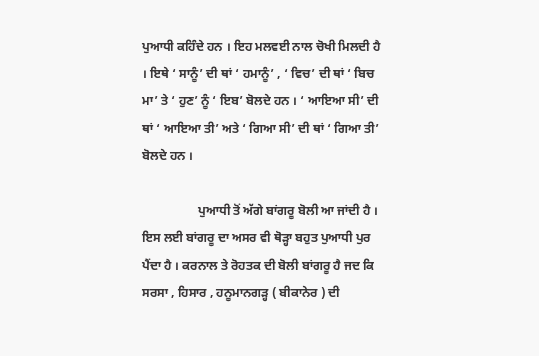ਪੁਆਧੀ ਕਹਿੰਦੇ ਹਨ । ਇਹ ਮਲਵਈ ਨਾਲ ਚੋਖੀ ਮਿਲਦੀ ਹੈ । ਇਥੇ ‘ ਸਾਨੂੰ’ ਦੀ ਥਾਂ ‘ ਹਮਾਨੂੰ’ , ‘ ਵਿਚ’ ਦੀ ਥਾਂ ‘ ਬਿਚ ਮਾ’ ਤੇ ‘ ਹੁਣ’ ਨੂੰ ‘ ਇਬ’ ਬੋਲਦੇ ਹਨ । ‘ ਆਇਆ ਸੀ’ ਦੀ ਥਾਂ ‘ ਆਇਆ ਤੀ’ ਅਤੇ ‘ ਗਿਆ ਸੀ’ ਦੀ ਥਾਂ ‘ ਗਿਆ ਤੀ’ ਬੋਲਦੇ ਹਨ ।

                  ਪੁਆਧੀ ਤੋਂ ਅੱਗੇ ਬਾਂਗਰੂ ਬੋਲੀ ਆ ਜਾਂਦੀ ਹੈ । ਇਸ ਲਈ ਬਾਂਗਰੂ ਦਾ ਅਸਰ ਵੀ ਥੋੜ੍ਹਾ ਬਹੁਤ ਪੁਆਧੀ ਪੁਰ ਪੈਂਦਾ ਹੈ । ਕਰਨਾਲ ਤੇ ਰੋਹਤਕ ਦੀ ਬੋਲੀ ਬਾਂਗਰੂ ਹੈ ਜਦ ਕਿ ਸਰਸਾ , ਹਿਸਾਰ , ਹਨੂਮਾਨਗੜ੍ਹ ( ਬੀਕਾਨੇਰ ) ਦੀ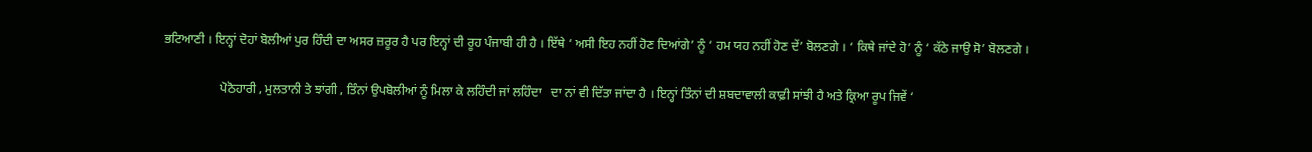ਭਟਿਆਣੀ । ਇਨ੍ਹਾਂ ਦੋਹਾਂ ਬੋਲੀਆਂ ਪੁਰ ਹਿੰਦੀ ਦਾ ਅਸਰ ਜ਼ਰੂਰ ਹੈ ਪਰ ਇਨ੍ਹਾਂ ਦੀ ਰੂਹ ਪੰਜਾਬੀ ਹੀ ਹੈ । ਇੱਥੇ ‘ ਅਸੀ ਇਹ ਨਹੀਂ ਹੋਣ ਦਿਆਂਗੇ’ ਨੂੰ ‘ ਹਮ ਯਹ ਨਹੀਂ ਹੋਣ ਦੇਂ’ ਬੋਲਣਗੇ । ‘ ਕਿਥੇ ਜਾਂਦੇ ਹੋ’ ਨੂੰ ‘ ਕੱਠੇ ਜਾਉ ਸੋ’ ਬੋਲਣਗੇ ।

                  ਪੋਠੋਹਾਰੀ , ਮੁਲਤਾਨੀ ਤੇ ਝਾਂਗੀ , ਤਿੰਨਾਂ ਉਪਬੋਲੀਆਂ ਨੂੰ ਮਿਲਾ ਕੇ ਲਹਿੰਦੀ ਜਾਂ ਲਹਿੰਦਾ   ਦਾ ਨਾਂ ਵੀ ਦਿੱਤਾ ਜਾਂਦਾ ਹੈ । ਇਨ੍ਹਾਂ ਤਿੰਨਾਂ ਦੀ ਸ਼ਬਦਾਵਾਲੀ ਕਾਫ਼ੀ ਸਾਂਝੀ ਹੈ ਅਤੇ ਕ੍ਰਿਆ ਰੂਪ ਜਿਵੇਂ ‘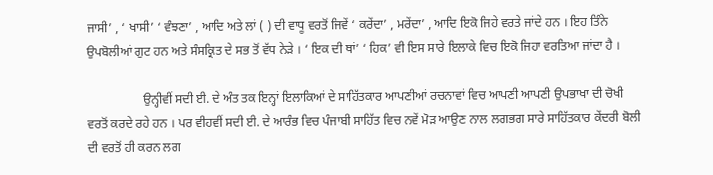ਜਾਸੀ’ , ‘ ਖਾਸੀ’ ‘ ਵੰਝਣਾ’ , ਆਦਿ ਅਤੇ ਲਾਂ ( ) ਦੀ ਵਾਧੂ ਵਰਤੋਂ ਜਿਵੇਂ ‘ ਕਰੇਂਦਾ’ , ਮਰੇਂਦਾ’ , ਆਦਿ ਇਕੋ ਜਿਹੇ ਵਰਤੇ ਜਾਂਦੇ ਹਨ । ਇਹ ਤਿੰਨੇ ਉਪਬੋਲੀਆਂ ਗੁਟ ਹਨ ਅਤੇ ਸੰਸਕ੍ਰਿਤ ਦੇ ਸਭ ਤੋਂ ਵੱਧ ਨੇੜੇ । ‘ ਇਕ ਦੀ ਥਾਂ’ ‘ ਹਿਕ’ ਵੀ ਇਸ ਸਾਰੇ ਇਲਾਕੇ ਵਿਚ ਇਕੋ ਜਿਹਾ ਵਰਤਿਆ ਜਾਂਦਾ ਹੈ ।

                  ਉਨ੍ਹੀਵੀਂ ਸਦੀ ਈ. ਦੇ ਅੰਤ ਤਕ ਇਨ੍ਹਾਂ ਇਲਾਕਿਆਂ ਦੇ ਸਾਹਿੱਤਕਾਰ ਆਪਣੀਆਂ ਰਚਨਾਵਾਂ ਵਿਚ ਆਪਣੀ ਆਪਣੀ ਉਪਭਾਖਾ ਦੀ ਚੋਖੀ ਵਰਤੋਂ ਕਰਦੇ ਰਹੇ ਹਨ । ਪਰ ਵੀਹਵੀਂ ਸਦੀ ਈ. ਦੇ ਆਰੰਭ ਵਿਚ ਪੰਜਾਬੀ ਸਾਹਿੱਤ ਵਿਚ ਨਵੇਂ ਮੋੜ ਆਉਣ ਨਾਲ ਲਗਭਗ ਸਾਰੇ ਸਾਹਿੱਤਕਾਰ ਕੇਂਦਰੀ ਬੋਲੀ ਦੀ ਵਰਤੋਂ ਹੀ ਕਰਨ ਲਗ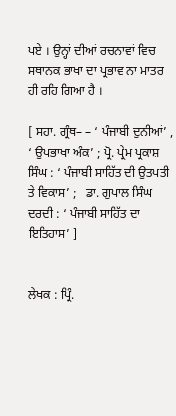ਪਏ । ਉਨ੍ਹਾਂ ਦੀਆਂ ਰਚਨਾਵਾਂ ਵਿਚ ਸਥਾਨਕ ਭਾਖਾ ਦਾ ਪ੍ਰਭਾਵ ਨਾ ਮਾਤਰ ਹੀ ਰਹਿ ਗਿਆ ਹੈ ।

[ ਸਹਾ. ਗ੍ਰੰਥ– – ‘ ਪੰਜਾਬੀ ਦੁਨੀਆਂ’ , ‘ ਉਪਭਾਖਾ ਅੰਕ’ ; ਪ੍ਰੋ. ਪ੍ਰੇਮ ਪ੍ਰਕਾਸ਼ ਸਿੰਘ : ‘ ਪੰਜਾਬੀ ਸਾਹਿੱਤ ਦੀ ਉਤਪਤੀ ਤੇ ਵਿਕਾਸ’ ;   ਡਾ. ਗੁਪਾਲ ਸਿੰਘ ਦਰਦੀ : ‘ ਪੰਜਾਬੀ ਸਾਹਿੱਤ ਦਾ ਇਤਿਹਾਸ’ ]


ਲੇਖਕ : ਪ੍ਰਿੰ.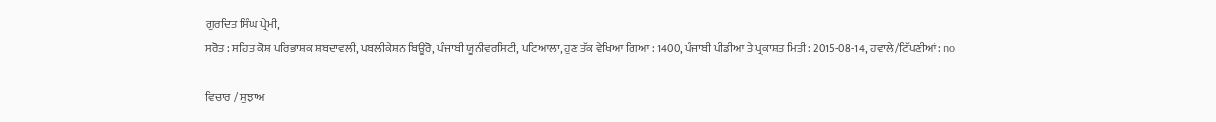ਗੁਰਦਿਤ ਸਿੰਘ ਪ੍ਰੇਮੀ,
ਸਰੋਤ : ਸਹਿਤ ਕੋਸ਼ ਪਰਿਭਾਸ਼ਕ ਸ਼ਬਦਾਵਲੀ, ਪਬਲੀਕੇਸ਼ਨ ਬਿਊਰੋ, ਪੰਜਾਬੀ ਯੂਨੀਵਰਸਿਟੀ, ਪਟਿਆਲਾ, ਹੁਣ ਤੱਕ ਵੇਖਿਆ ਗਿਆ : 1400, ਪੰਜਾਬੀ ਪੀਡੀਆ ਤੇ ਪ੍ਰਕਾਸ਼ਤ ਮਿਤੀ : 2015-08-14, ਹਵਾਲੇ/ਟਿੱਪਣੀਆਂ: no

ਵਿਚਾਰ / ਸੁਝਾਅ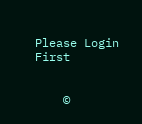Please Login First


    ©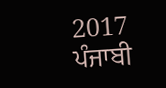2017 ਪੰਜਾਬੀ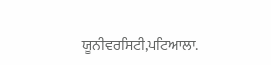ਯੂਨੀਵਰਸਿਟੀ,ਪਟਿਆਲਾ.